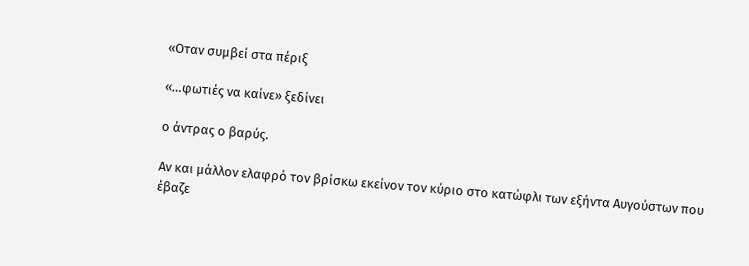«Οταν συμβεί στα πέριξ

«…φωτιές να καίνε» ξεδίνει

ο άντρας ο βαρύς.

Αν και μάλλον ελαφρό τον βρίσκω εκείνον τον κύριο στο κατώφλι των εξήντα Αυγούστων που έβαζε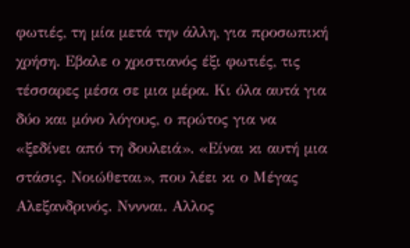φωτιές, τη μία μετά την άλλη, για προσωπική χρήση. Εβαλε ο χριστιανός έξι φωτιές, τις τέσσαρες μέσα σε μια μέρα. Κι όλα αυτά για δύο και μόνο λόγους, ο πρώτος για να «ξεδίνει από τη δουλειά». «Είναι κι αυτή μια στάσις. Νοιώθεται», που λέει κι ο Μέγας Αλεξανδρινός. Νννναι. Αλλος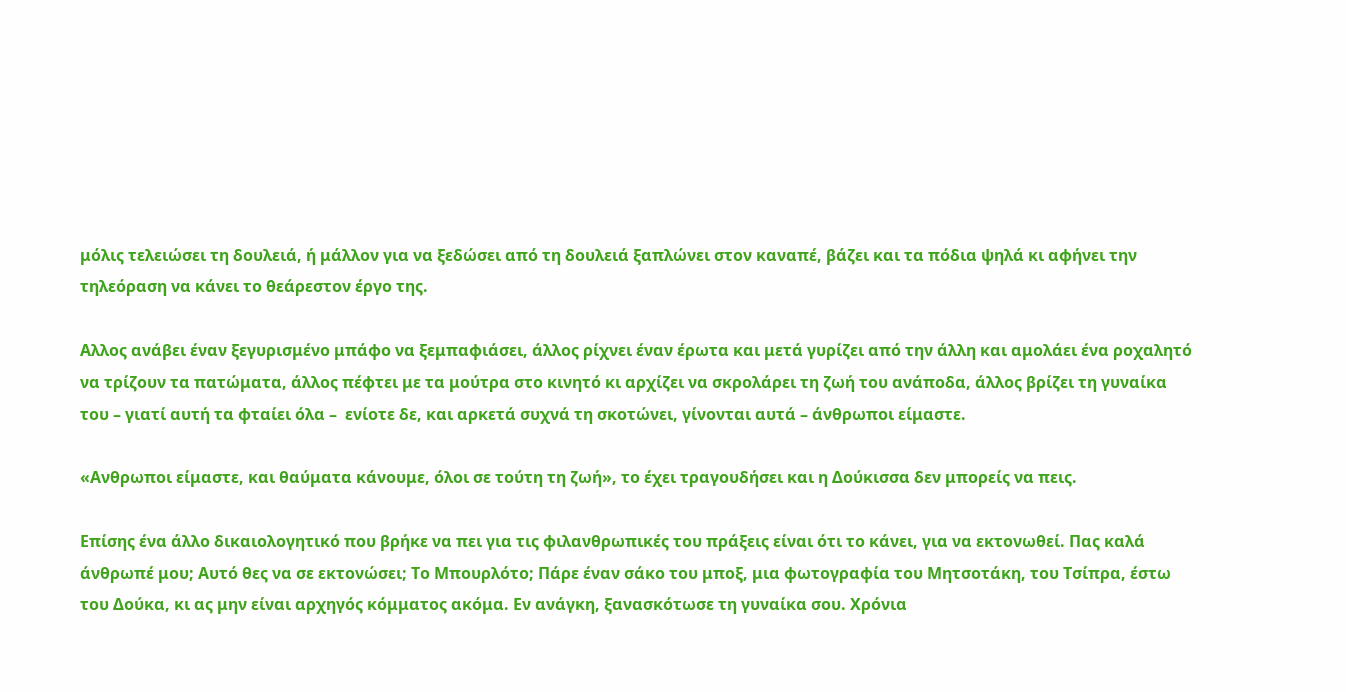μόλις τελειώσει τη δουλειά, ή μάλλον για να ξεδώσει από τη δουλειά ξαπλώνει στον καναπέ, βάζει και τα πόδια ψηλά κι αφήνει την τηλεόραση να κάνει το θεάρεστον έργο της.

Αλλος ανάβει έναν ξεγυρισμένο μπάφο να ξεμπαφιάσει, άλλος ρίχνει έναν έρωτα και μετά γυρίζει από την άλλη και αμολάει ένα ροχαλητό να τρίζουν τα πατώματα, άλλος πέφτει με τα μούτρα στο κινητό κι αρχίζει να σκρολάρει τη ζωή του ανάποδα, άλλος βρίζει τη γυναίκα του – γιατί αυτή τα φταίει όλα –  ενίοτε δε, και αρκετά συχνά τη σκοτώνει, γίνονται αυτά – άνθρωποι είμαστε.

«Ανθρωποι είμαστε, και θαύματα κάνουμε, όλοι σε τούτη τη ζωή», το έχει τραγουδήσει και η Δούκισσα δεν μπορείς να πεις.

Επίσης ένα άλλο δικαιολογητικό που βρήκε να πει για τις φιλανθρωπικές του πράξεις είναι ότι το κάνει, για να εκτονωθεί. Πας καλά άνθρωπέ μου; Αυτό θες να σε εκτονώσει; Το Μπουρλότο; Πάρε έναν σάκο του μποξ, μια φωτογραφία του Μητσοτάκη, του Τσίπρα, έστω του Δούκα, κι ας μην είναι αρχηγός κόμματος ακόμα. Εν ανάγκη, ξανασκότωσε τη γυναίκα σου. Χρόνια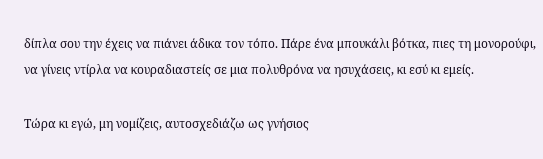δίπλα σου την έχεις να πιάνει άδικα τον τόπο. Πάρε ένα μπουκάλι βότκα, πιες τη μονορούφι, να γίνεις ντίρλα να κουραδιαστείς σε μια πολυθρόνα να ησυχάσεις, κι εσύ κι εμείς.

Τώρα κι εγώ, μη νομίζεις, αυτοσχεδιάζω ως γνήσιος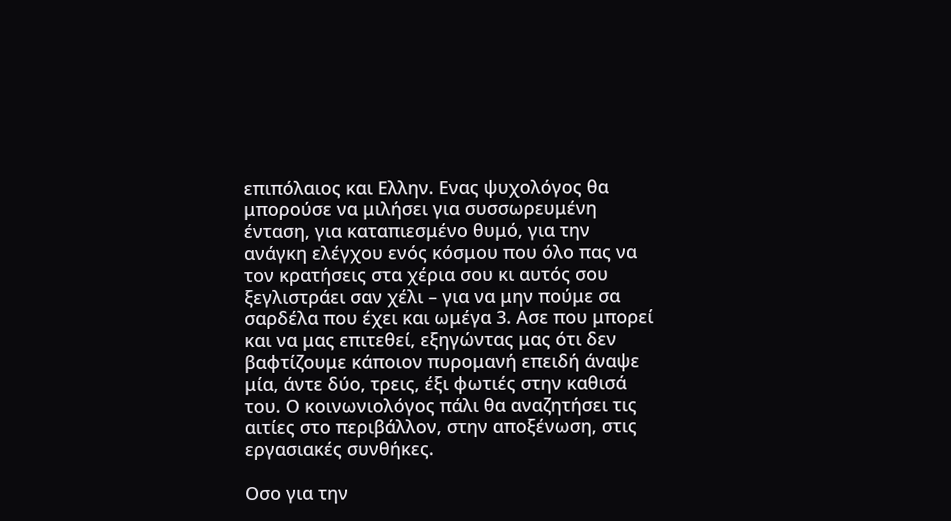επιπόλαιος και Ελλην. Ενας ψυχολόγος θα μπορούσε να μιλήσει για συσσωρευμένη ένταση, για καταπιεσμένο θυμό, για την ανάγκη ελέγχου ενός κόσμου που όλο πας να τον κρατήσεις στα χέρια σου κι αυτός σου ξεγλιστράει σαν χέλι – για να μην πούμε σα σαρδέλα που έχει και ωμέγα 3. Ασε που μπορεί και να μας επιτεθεί, εξηγώντας μας ότι δεν βαφτίζουμε κάποιον πυρομανή επειδή άναψε μία, άντε δύο, τρεις, έξι φωτιές στην καθισά του. Ο κοινωνιολόγος πάλι θα αναζητήσει τις αιτίες στο περιβάλλον, στην αποξένωση, στις εργασιακές συνθήκες.

Οσο για την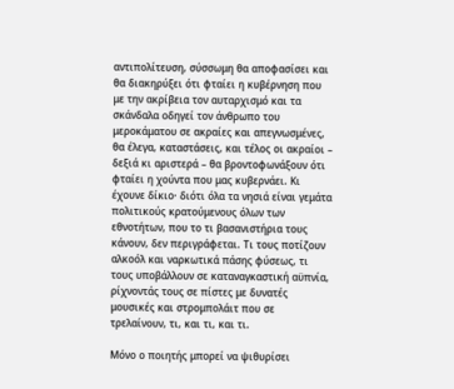αντιπολίτευση, σύσσωμη θα αποφασίσει και θα διακηρύξει ότι φταίει η κυβέρνηση που με την ακρίβεια τον αυταρχισμό και τα σκάνδαλα οδηγεί τον άνθρωπο του μεροκάματου σε ακραίες και απεγνωσμένες, θα έλεγα, καταστάσεις, και τέλος οι ακραίοι – δεξιά κι αριστερά – θα βροντοφωνάξουν ότι φταίει η χούντα που μας κυβερνάει. Κι έχουνε δίκιο· διότι όλα τα νησιά είναι γεμάτα πολιτικούς κρατούμενους όλων των εθνοτήτων, που το τι βασανιστήρια τους κάνουν, δεν περιγράφεται. Τι τους ποτίζουν αλκοόλ και ναρκωτικά πάσης φύσεως, τι τους υποβάλλουν σε καταναγκαστική αϋπνία, ρίχνοντάς τους σε πίστες με δυνατές μουσικές και στρομπολάιτ που σε τρελαίνουν, τι, και τι, και τι.

Μόνο ο ποιητής μπορεί να ψιθυρίσει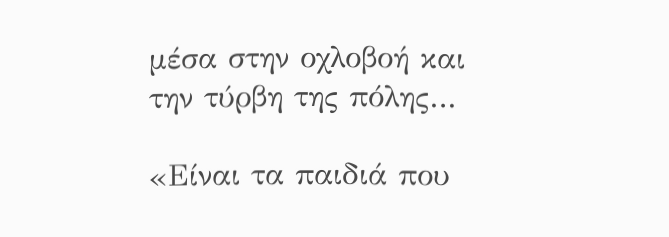μέσα στην οχλοβοή και την τύρβη της πόλης…

«Είναι τα παιδιά που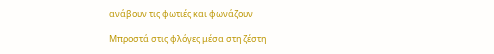ανάβουν τις φωτιές και φωνάζουν

Μπροστά στις φλόγες μέσα στη ζέστη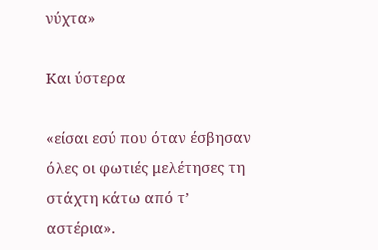νύχτα»

Και ύστερα

«είσαι εσύ που όταν έσβησαν όλες οι φωτιές μελέτησες τη στάχτη κάτω από τ’ αστέρια».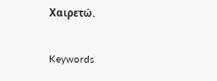Χαιρετώ.

Keywords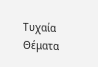Τυχαία Θέματα